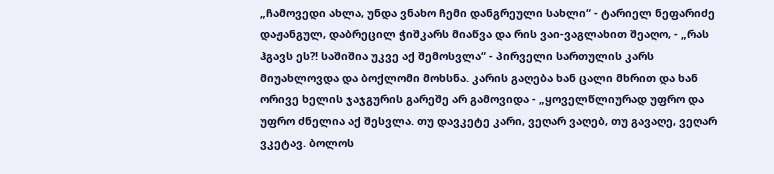„ჩამოვედი ახლა, უნდა ვნახო ჩემი დანგრეული სახლი“ - ტარიელ ნეფარიძე დაჟანგულ, დაბრეცილ ჭიშკარს მიაწვა და რის ვაი-ვაგლახით შეაღო, - „რას ჰგავს ეს?! საშიშია უკვე აქ შემოსვლა“ - პირველი სართულის კარს მიუახლოვდა და ბოქლომი მოხსნა. კარის გაღება ხან ცალი მხრით და ხან ორივე ხელის ჯაჯგურის გარეშე არ გამოვიდა - „ყოველწლიურად უფრო და უფრო ძნელია აქ შესვლა. თუ დავკეტე კარი, ვეღარ ვაღებ, თუ გავაღე, ვეღარ ვკეტავ. ბოლოს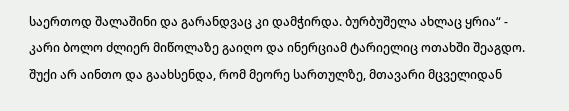საერთოდ შალაშინი და გარანდვაც კი დამჭირდა. ბურბუშელა ახლაც ყრია“ - კარი ბოლო ძლიერ მიწოლაზე გაიღო და ინერციამ ტარიელიც ოთახში შეაგდო. შუქი არ აინთო და გაახსენდა, რომ მეორე სართულზე, მთავარი მცველიდან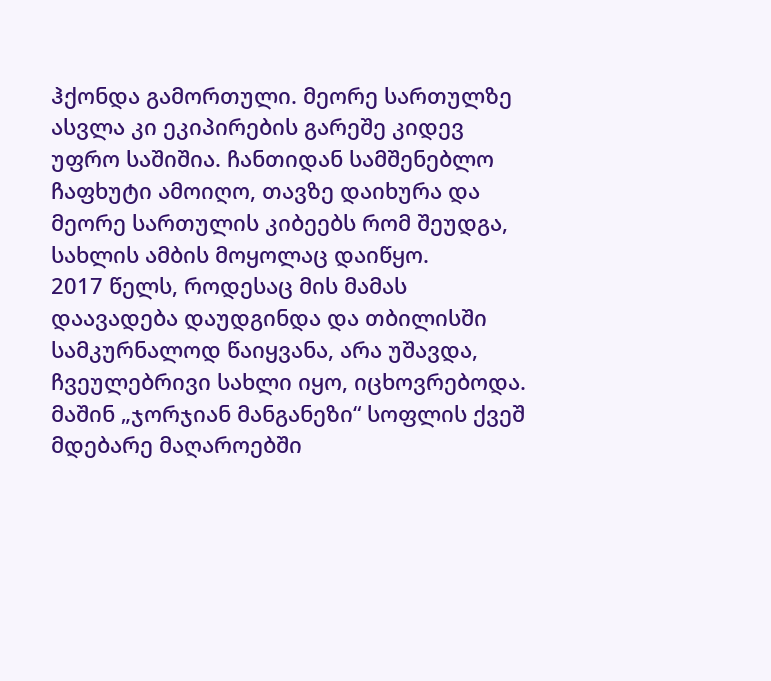ჰქონდა გამორთული. მეორე სართულზე ასვლა კი ეკიპირების გარეშე კიდევ უფრო საშიშია. ჩანთიდან სამშენებლო ჩაფხუტი ამოიღო, თავზე დაიხურა და მეორე სართულის კიბეებს რომ შეუდგა, სახლის ამბის მოყოლაც დაიწყო.
2017 წელს, როდესაც მის მამას დაავადება დაუდგინდა და თბილისში სამკურნალოდ წაიყვანა, არა უშავდა, ჩვეულებრივი სახლი იყო, იცხოვრებოდა. მაშინ „ჯორჯიან მანგანეზი“ სოფლის ქვეშ მდებარე მაღაროებში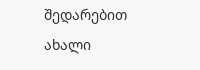შედარებით ახალი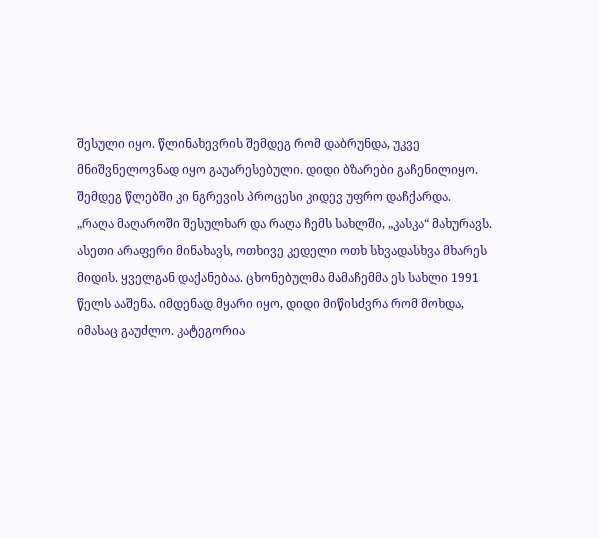შესული იყო. წლინახევრის შემდეგ რომ დაბრუნდა, უკვე მნიშვნელოვნად იყო გაუარესებული. დიდი ბზარები გაჩენილიყო. შემდეგ წლებში კი ნგრევის პროცესი კიდევ უფრო დაჩქარდა.
„რაღა მაღაროში შესულხარ და რაღა ჩემს სახლში, „კასკა“ მახურავს. ასეთი არაფერი მინახავს, ოთხივე კედელი ოთხ სხვადასხვა მხარეს მიდის. ყველგან დაქანებაა. ცხონებულმა მამაჩემმა ეს სახლი 1991 წელს ააშენა. იმდენად მყარი იყო, დიდი მიწისძვრა რომ მოხდა, იმასაც გაუძლო. კატეგორია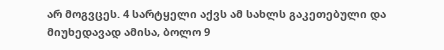არ მოგვცეს. 4 სარტყელი აქვს ამ სახლს გაკეთებული და მიუხედავად ამისა, ბოლო 9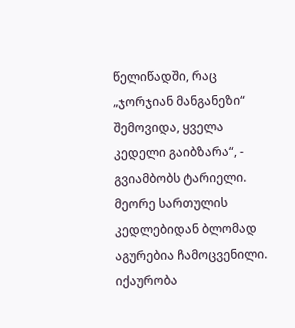წელიწადში, რაც „ჯორჯიან მანგანეზი“ შემოვიდა, ყველა კედელი გაიბზარა“, - გვიამბობს ტარიელი.
მეორე სართულის კედლებიდან ბლომად აგურებია ჩამოცვენილი. იქაურობა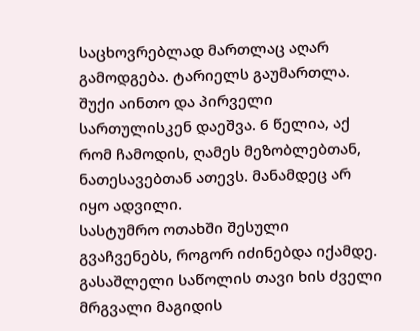საცხოვრებლად მართლაც აღარ გამოდგება. ტარიელს გაუმართლა. შუქი აინთო და პირველი სართულისკენ დაეშვა. 6 წელია, აქ რომ ჩამოდის, ღამეს მეზობლებთან, ნათესავებთან ათევს. მანამდეც არ იყო ადვილი.
სასტუმრო ოთახში შესული გვაჩვენებს, როგორ იძინებდა იქამდე. გასაშლელი საწოლის თავი ხის ძველი მრგვალი მაგიდის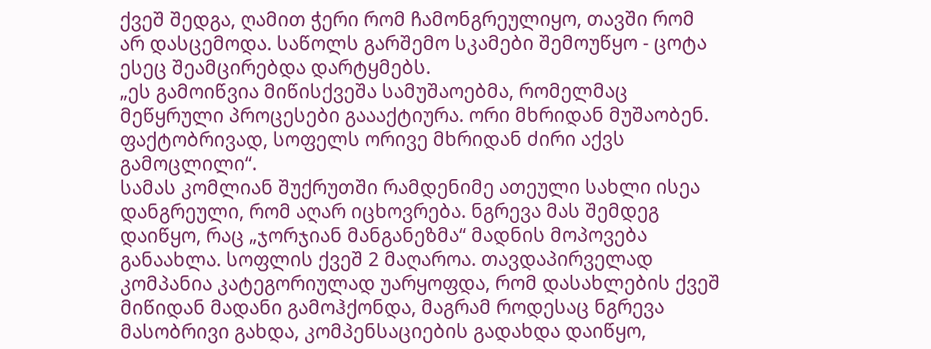ქვეშ შედგა, ღამით ჭერი რომ ჩამონგრეულიყო, თავში რომ არ დასცემოდა. საწოლს გარშემო სკამები შემოუწყო - ცოტა ესეც შეამცირებდა დარტყმებს.
„ეს გამოიწვია მიწისქვეშა სამუშაოებმა, რომელმაც მეწყრული პროცესები გაააქტიურა. ორი მხრიდან მუშაობენ. ფაქტობრივად, სოფელს ორივე მხრიდან ძირი აქვს გამოცლილი“.
სამას კომლიან შუქრუთში რამდენიმე ათეული სახლი ისეა დანგრეული, რომ აღარ იცხოვრება. ნგრევა მას შემდეგ დაიწყო, რაც „ჯორჯიან მანგანეზმა“ მადნის მოპოვება განაახლა. სოფლის ქვეშ 2 მაღაროა. თავდაპირველად კომპანია კატეგორიულად უარყოფდა, რომ დასახლების ქვეშ მიწიდან მადანი გამოჰქონდა, მაგრამ როდესაც ნგრევა მასობრივი გახდა, კომპენსაციების გადახდა დაიწყო,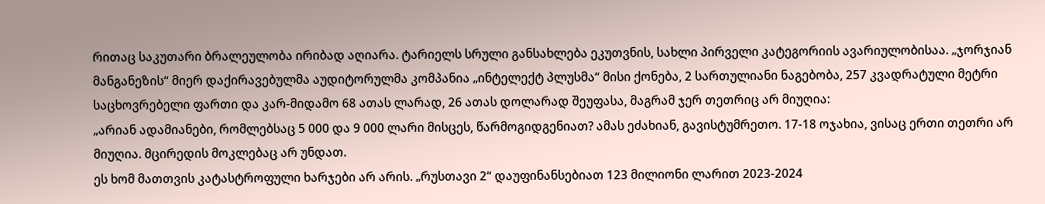რითაც საკუთარი ბრალეულობა ირიბად აღიარა. ტარიელს სრული განსახლება ეკუთვნის, სახლი პირველი კატეგორიის ავარიულობისაა. „ჯორჯიან მანგანეზის“ მიერ დაქირავებულმა აუდიტორულმა კომპანია „ინტელექტ პლუსმა“ მისი ქონება, 2 სართულიანი ნაგებობა, 257 კვადრატული მეტრი საცხოვრებელი ფართი და კარ-მიდამო 68 ათას ლარად, 26 ათას დოლარად შეუფასა, მაგრამ ჯერ თეთრიც არ მიუღია:
„არიან ადამიანები, რომლებსაც 5 000 და 9 000 ლარი მისცეს, წარმოგიდგენიათ? ამას ეძახიან, გავისტუმრეთო. 17-18 ოჯახია, ვისაც ერთი თეთრი არ მიუღია. მცირედის მოკლებაც არ უნდათ.
ეს ხომ მათთვის კატასტროფული ხარჯები არ არის. „რუსთავი 2“ დაუფინანსებიათ 123 მილიონი ლარით 2023-2024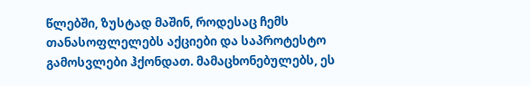წლებში, ზუსტად მაშინ, როდესაც ჩემს თანასოფლელებს აქციები და საპროტესტო გამოსვლები ჰქონდათ. მამაცხონებულებს, ეს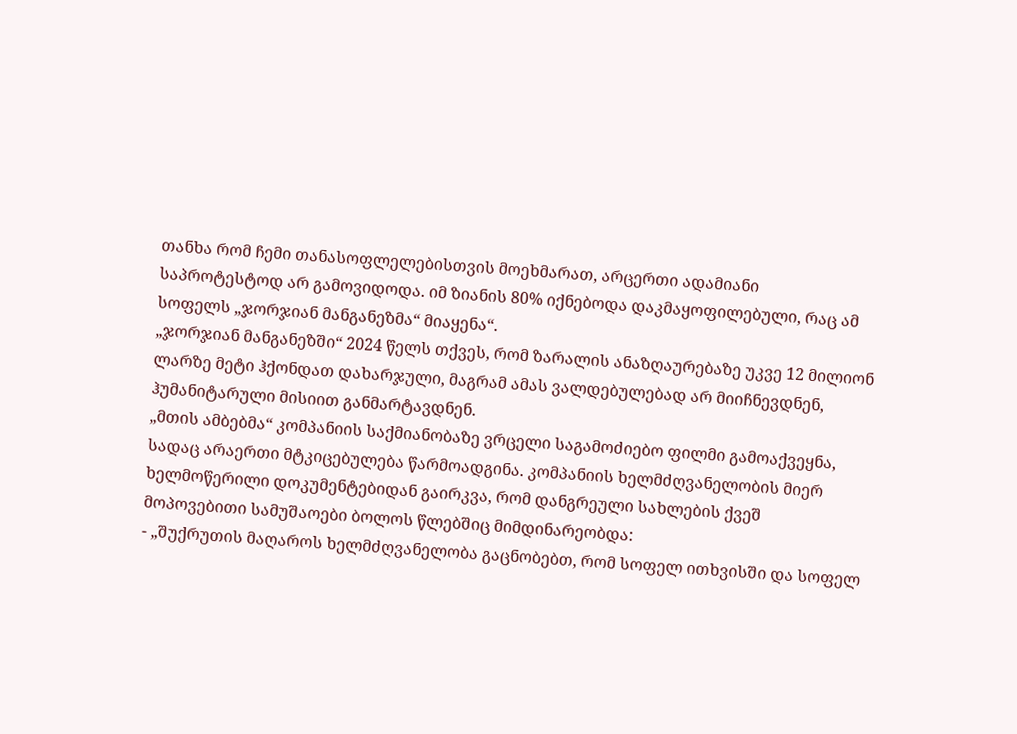თანხა რომ ჩემი თანასოფლელებისთვის მოეხმარათ, არცერთი ადამიანი საპროტესტოდ არ გამოვიდოდა. იმ ზიანის 80% იქნებოდა დაკმაყოფილებული, რაც ამ სოფელს „ჯორჯიან მანგანეზმა“ მიაყენა“.
„ჯორჯიან მანგანეზში“ 2024 წელს თქვეს, რომ ზარალის ანაზღაურებაზე უკვე 12 მილიონ ლარზე მეტი ჰქონდათ დახარჯული, მაგრამ ამას ვალდებულებად არ მიიჩნევდნენ, ჰუმანიტარული მისიით განმარტავდნენ.
„მთის ამბებმა“ კომპანიის საქმიანობაზე ვრცელი საგამოძიებო ფილმი გამოაქვეყნა, სადაც არაერთი მტკიცებულება წარმოადგინა. კომპანიის ხელმძღვანელობის მიერ ხელმოწერილი დოკუმენტებიდან გაირკვა, რომ დანგრეული სახლების ქვეშ მოპოვებითი სამუშაოები ბოლოს წლებშიც მიმდინარეობდა:
- „შუქრუთის მაღაროს ხელმძღვანელობა გაცნობებთ, რომ სოფელ ითხვისში და სოფელ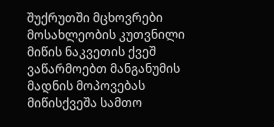შუქრუთში მცხოვრები მოსახლეობის კუთვნილი მიწის ნაკვეთის ქვეშ ვაწარმოებთ მანგანუმის მადნის მოპოვებას მიწისქვეშა სამთო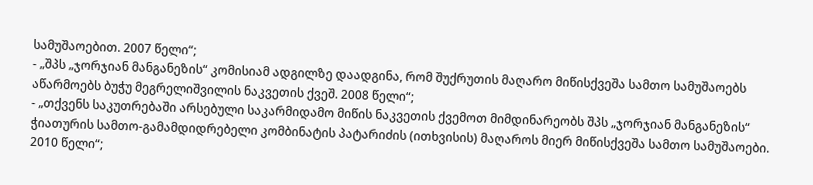სამუშაოებით. 2007 წელი“;
- „შპს „ჯორჯიან მანგანეზის“ კომისიამ ადგილზე დაადგინა, რომ შუქრუთის მაღარო მიწისქვეშა სამთო სამუშაოებს აწარმოებს ბუჭუ მეგრელიშვილის ნაკვეთის ქვეშ. 2008 წელი“;
- „თქვენს საკუთრებაში არსებული საკარმიდამო მიწის ნაკვეთის ქვემოთ მიმდინარეობს შპს „ჯორჯიან მანგანეზის“ ჭიათურის სამთო-გამამდიდრებელი კომბინატის პატარიძის (ითხვისის) მაღაროს მიერ მიწისქვეშა სამთო სამუშაოები. 2010 წელი“;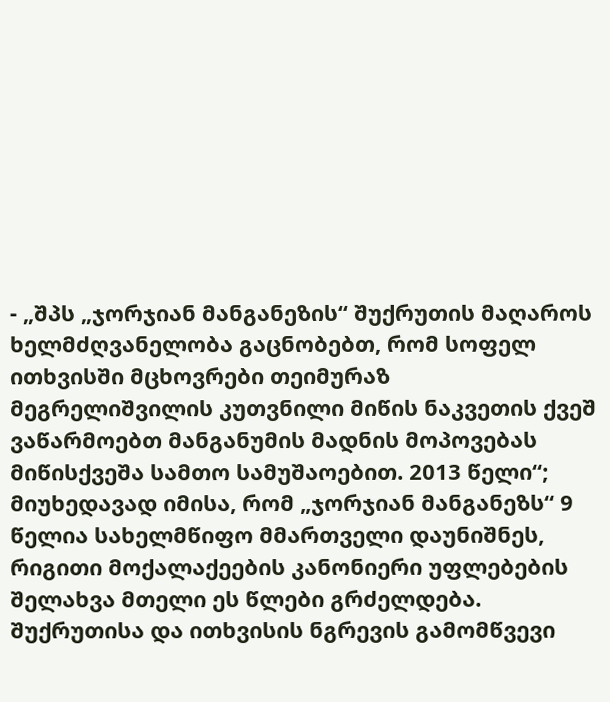- „შპს „ჯორჯიან მანგანეზის“ შუქრუთის მაღაროს ხელმძღვანელობა გაცნობებთ, რომ სოფელ ითხვისში მცხოვრები თეიმურაზ მეგრელიშვილის კუთვნილი მიწის ნაკვეთის ქვეშ ვაწარმოებთ მანგანუმის მადნის მოპოვებას მიწისქვეშა სამთო სამუშაოებით. 2013 წელი“;
მიუხედავად იმისა, რომ „ჯორჯიან მანგანეზს“ 9 წელია სახელმწიფო მმართველი დაუნიშნეს, რიგითი მოქალაქეების კანონიერი უფლებების შელახვა მთელი ეს წლები გრძელდება. შუქრუთისა და ითხვისის ნგრევის გამომწვევი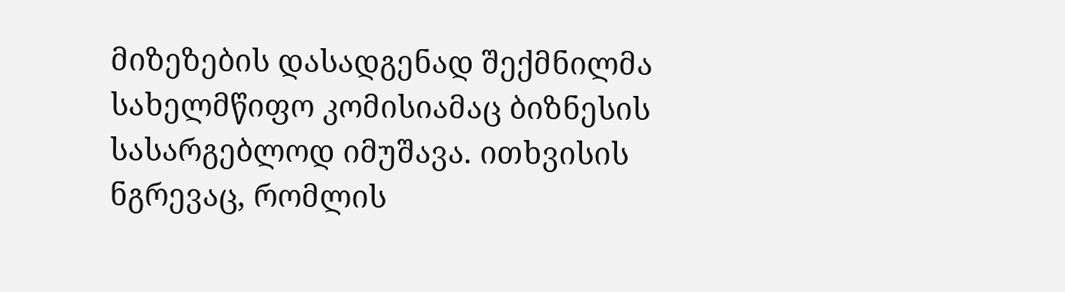მიზეზების დასადგენად შექმნილმა სახელმწიფო კომისიამაც ბიზნესის სასარგებლოდ იმუშავა. ითხვისის ნგრევაც, რომლის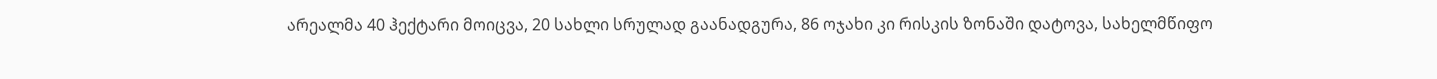არეალმა 40 ჰექტარი მოიცვა, 20 სახლი სრულად გაანადგურა, 86 ოჯახი კი რისკის ზონაში დატოვა, სახელმწიფო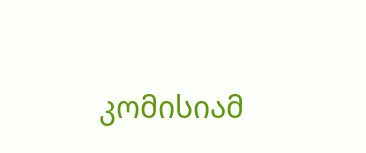კომისიამ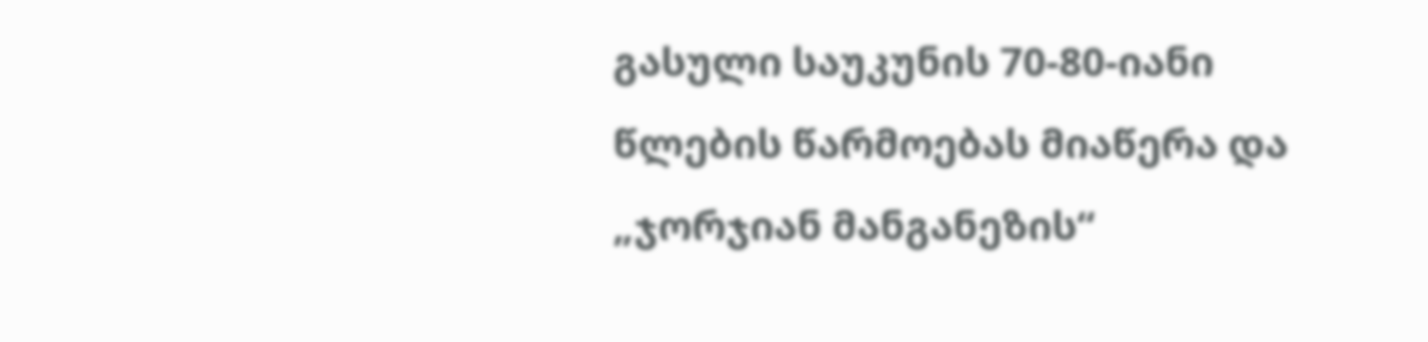გასული საუკუნის 70-80-იანი წლების წარმოებას მიაწერა და „ჯორჯიან მანგანეზის“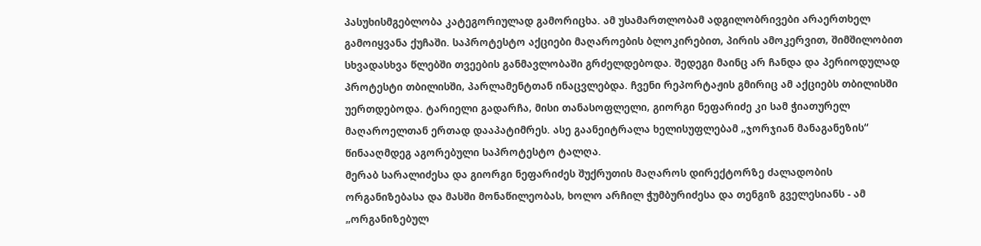პასუხისმგებლობა კატეგორიულად გამორიცხა. ამ უსამართლობამ ადგილობრივები არაერთხელ გამოიყვანა ქუჩაში. საპროტესტო აქციები მაღაროების ბლოკირებით, პირის ამოკერვით, შიმშილობით სხვადასხვა წლებში თვეების განმავლობაში გრძელდებოდა. შედეგი მაინც არ ჩანდა და პერიოდულად პროტესტი თბილისში, პარლამენტთან ინაცვლებდა. ჩვენი რეპორტაჟის გმირიც ამ აქციებს თბილისში უერთდებოდა. ტარიელი გადარჩა, მისი თანასოფლელი, გიორგი ნეფარიძე კი სამ ჭიათურელ მაღაროელთან ერთად დააპატიმრეს. ასე გაანეიტრალა ხელისუფლებამ „ჯორჯიან მანაგანეზის“ წინააღმდეგ აგორებული საპროტესტო ტალღა.
მერაბ სარალიძესა და გიორგი ნეფარიძეს შუქრუთის მაღაროს დირექტორზე ძალადობის ორგანიზებასა და მასში მონაწილეობას, ხოლო არჩილ ჭუმბურიძესა და თენგიზ გველესიანს - ამ „ორგანიზებულ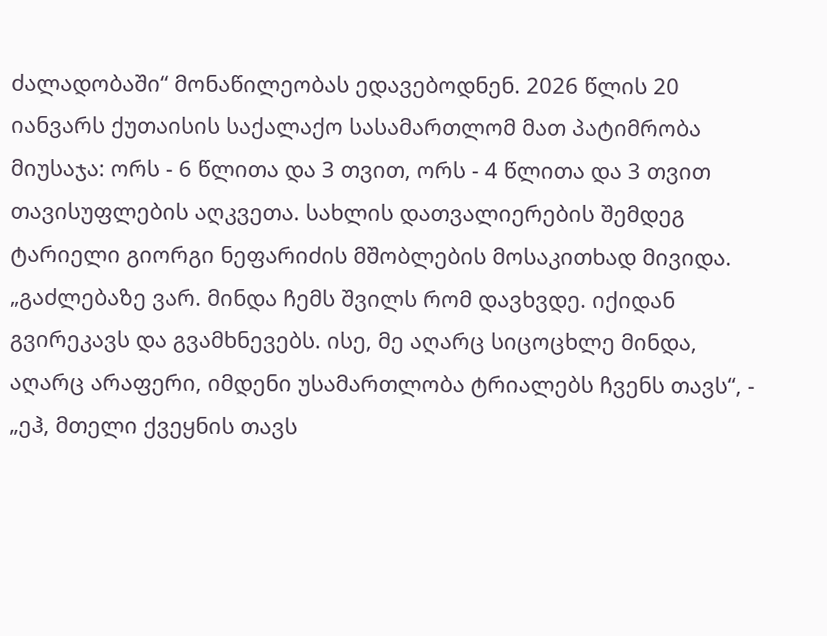ძალადობაში“ მონაწილეობას ედავებოდნენ. 2026 წლის 20 იანვარს ქუთაისის საქალაქო სასამართლომ მათ პატიმრობა მიუსაჯა: ორს - 6 წლითა და 3 თვით, ორს - 4 წლითა და 3 თვით თავისუფლების აღკვეთა. სახლის დათვალიერების შემდეგ ტარიელი გიორგი ნეფარიძის მშობლების მოსაკითხად მივიდა.
„გაძლებაზე ვარ. მინდა ჩემს შვილს რომ დავხვდე. იქიდან გვირეკავს და გვამხნევებს. ისე, მე აღარც სიცოცხლე მინდა, აღარც არაფერი, იმდენი უსამართლობა ტრიალებს ჩვენს თავს“, - „ეჰ, მთელი ქვეყნის თავს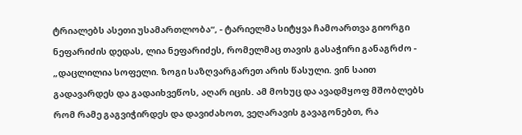ტრიალებს ასეთი უსამართლობა“, - ტარიელმა სიტყვა ჩამოართვა გიორგი ნეფარიძის დედას, ლია ნეფარიძეს, რომელმაც თავის გასაჭირი განაგრძო - „დაცლილია სოფელი. ზოგი საზღვარგარეთ არის წასული. ვინ საით გადავარდეს და გადაიხვეწოს, აღარ იცის. ამ მოხუც და ავადმყოფ მშობლებს რომ რამე გაგვიჭირდეს და დავიძახოთ, ვეღარავის გავაგონებთ, რა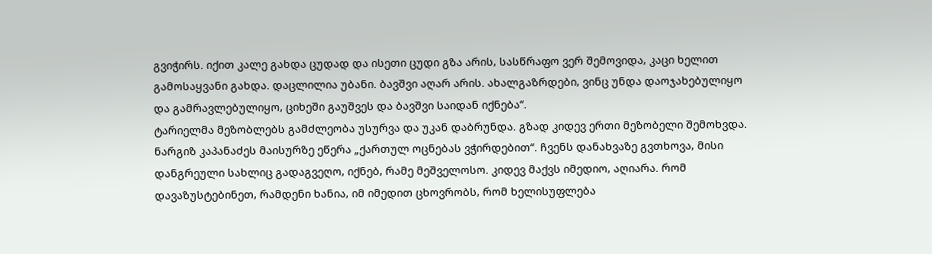გვიჭირს. იქით კალე გახდა ცუდად და ისეთი ცუდი გზა არის, სასწრაფო ვერ შემოვიდა, კაცი ხელით გამოსაყვანი გახდა. დაცლილია უბანი. ბავშვი აღარ არის. ახალგაზრდები, ვინც უნდა დაოჯახებულიყო და გამრავლებულიყო, ციხეში გაუშვეს და ბავშვი საიდან იქნება“.
ტარიელმა მეზობლებს გამძლეობა უსურვა და უკან დაბრუნდა. გზად კიდევ ერთი მეზობელი შემოხვდა. ნარგიზ კაპანაძეს მაისურზე ეწერა „ქართულ ოცნებას ვჭირდებით“. ჩვენს დანახვაზე გვთხოვა, მისი დანგრეული სახლიც გადაგვეღო, იქნებ, რამე მეშველოსო. კიდევ მაქვს იმედიო, აღიარა. რომ დავაზუსტებინეთ, რამდენი ხანია, იმ იმედით ცხოვრობს, რომ ხელისუფლება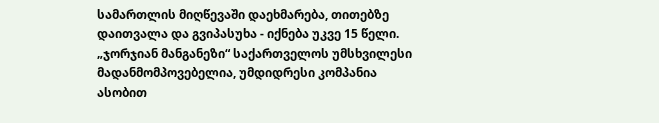სამართლის მიღწევაში დაეხმარება, თითებზე დაითვალა და გვიპასუხა - იქნება უკვე 15 წელი.
„ჯორჯიან მანგანეზი“ საქართველოს უმსხვილესი მადანმომპოვებელია, უმდიდრესი კომპანია ასობით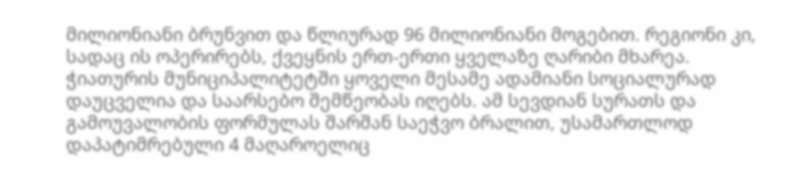მილიონიანი ბრუნვით და წლიურად 96 მილიონიანი მოგებით. რეგიონი კი, სადაც ის ოპერირებს, ქვეყნის ერთ-ერთი ყველაზე ღარიბი მხარეა. ჭიათურის მუნიციპალიტეტში ყოველი მესამე ადამიანი სოციალურად დაუცველია და საარსებო შემწეობას იღებს. ამ სევდიან სურათს და გამოუვალობის ფორმულას შარშან საეჭვო ბრალით, უსამართლოდ დაპატიმრებული 4 მაღაროელიც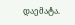დაემატა.